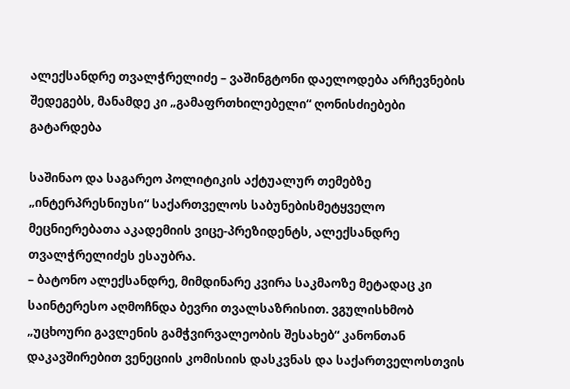ალექსანდრე თვალჭრელიძე – ვაშინგტონი დაელოდება არჩევნების შედეგებს, მანამდე კი „გამაფრთხილებელი“ ღონისძიებები გატარდება

საშინაო და საგარეო პოლიტიკის აქტუალურ თემებზე „ინტერპრესნიუსი“ საქართველოს საბუნებისმეტყველო მეცნიერებათა აკადემიის ვიცე-პრეზიდენტს, ალექსანდრე თვალჭრელიძეს ესაუბრა.
– ბატონო ალექსანდრე, მიმდინარე კვირა საკმაოზე მეტადაც კი საინტერესო აღმოჩნდა ბევრი თვალსაზრისით. ვგულისხმობ „უცხოური გავლენის გამჭვირვალეობის შესახებ“ კანონთან დაკავშირებით ვენეციის კომისიის დასკვნას და საქართველოსთვის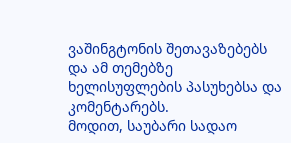ვაშინგტონის შეთავაზებებს და ამ თემებზე ხელისუფლების პასუხებსა და კომენტარებს.
მოდით, საუბარი სადაო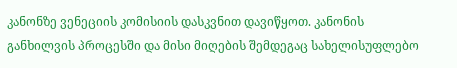კანონზე ვენეციის კომისიის დასკვნით დავიწყოთ. კანონის განხილვის პროცესში და მისი მიღების შემდეგაც სახელისუფლებო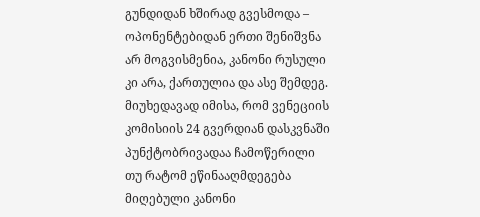გუნდიდან ხშირად გვესმოდა – ოპონენტებიდან ერთი შენიშვნა არ მოგვისმენია, კანონი რუსული კი არა, ქართულია და ასე შემდეგ.
მიუხედავად იმისა, რომ ვენეციის კომისიის 24 გვერდიან დასკვნაში პუნქტობრივადაა ჩამოწერილი თუ რატომ ეწინააღმდეგება მიღებული კანონი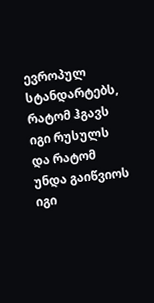ევროპულ სტანდარტებს, რატომ ჰგავს იგი რუსულს და რატომ უნდა გაიწვიოს იგი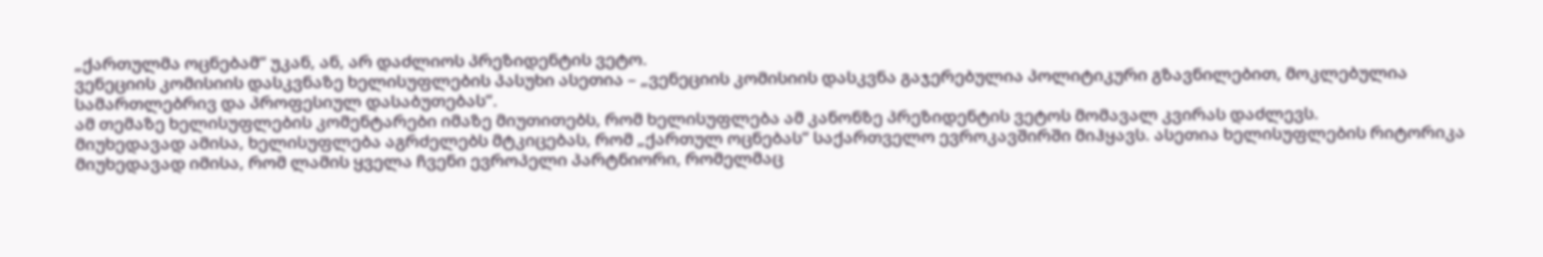„ქართულმა ოცნებამ“ უკან, ან, არ დაძლიოს პრეზიდენტის ვეტო.
ვენეციის კომისიის დასკვნაზე ხელისუფლების პასუხი ასეთია – „ვენეციის კომისიის დასკვნა გაჯერებულია პოლიტიკური გზავნილებით, მოკლებულია სამართლებრივ და პროფესიულ დასაბუთებას“.
ამ თემაზე ხელისუფლების კომენტარები იმაზე მიუთითებს, რომ ხელისუფლება ამ კანონზე პრეზიდენტის ვეტოს მომავალ კვირას დაძლევს.
მიუხედავად ამისა, ხელისუფლება აგრძელებს მტკიცებას, რომ „ქართულ ოცნებას“ საქართველო ევროკავშირში მიჰყავს. ასეთია ხელისუფლების რიტორიკა მიუხედავად იმისა, რომ ლამის ყველა ჩვენი ევროპელი პარტნიორი, რომელმაც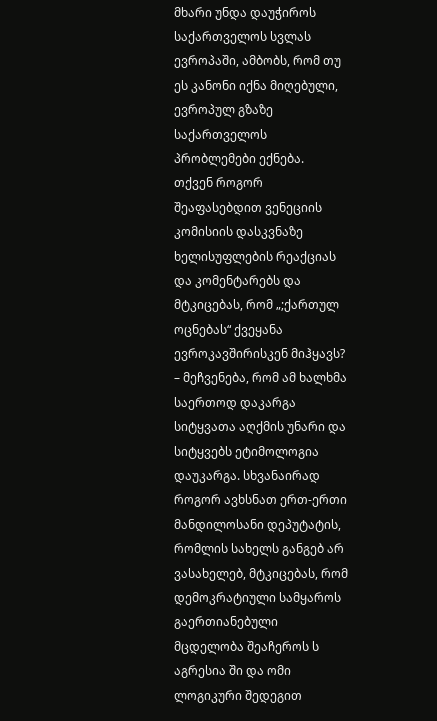მხარი უნდა დაუჭიროს საქართველოს სვლას ევროპაში, ამბობს, რომ თუ ეს კანონი იქნა მიღებული, ევროპულ გზაზე საქართველოს პრობლემები ექნება.
თქვენ როგორ შეაფასებდით ვენეციის კომისიის დასკვნაზე ხელისუფლების რეაქციას და კომენტარებს და მტკიცებას, რომ „;ქართულ ოცნებას“ ქვეყანა ევროკავშირისკენ მიჰყავს?
– მეჩვენება, რომ ამ ხალხმა საერთოდ დაკარგა სიტყვათა აღქმის უნარი და სიტყვებს ეტიმოლოგია დაუკარგა. სხვანაირად როგორ ავხსნათ ერთ-ერთი მანდილოსანი დეპუტატის, რომლის სახელს განგებ არ ვასახელებ, მტკიცებას, რომ დემოკრატიული სამყაროს გაერთიანებული მცდელობა შეაჩეროს ს აგრესია ში და ომი ლოგიკური შედეგით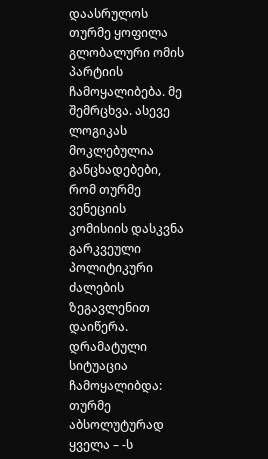დაასრულოს თურმე ყოფილა გლობალური ომის პარტიის ჩამოყალიბება. მე შემრცხვა. ასევე ლოგიკას მოკლებულია განცხადებები, რომ თურმე ვენეციის კომისიის დასკვნა გარკვეული პოლიტიკური ძალების ზეგავლენით დაიწერა.
დრამატული სიტუაცია ჩამოყალიბდა: თურმე აბსოლუტურად ყველა – -ს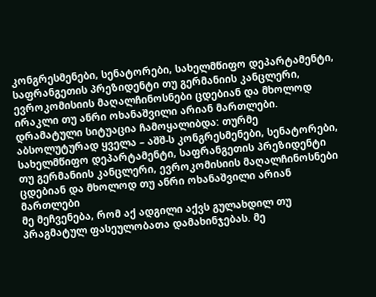კონგრესმენები, სენატორები, სახელმწიფო დეპარტამენტი, საფრანგეთის პრეზიდენტი თუ გერმანიის კანცლერი, ევროკომისიის მაღალჩინოსნები ცდებიან და მხოლოდ ირაკლი თუ ანრი ოხანაშვილი არიან მართლები.
დრამატული სიტუაცია ჩამოყალიბდა: თურმე აბსოლუტურად ყველა – აშშ-ს კონგრესმენები, სენატორები, სახელმწიფო დეპარტამენტი, საფრანგეთის პრეზიდენტი თუ გერმანიის კანცლერი, ევროკომისიის მაღალჩინოსნები ცდებიან და მხოლოდ თუ ანრი ოხანაშვილი არიან მართლები
მე მეჩვენება, რომ აქ ადგილი აქვს გულახდილ თუ პრაგმატულ ფასეულობათა დამახინჯებას. მე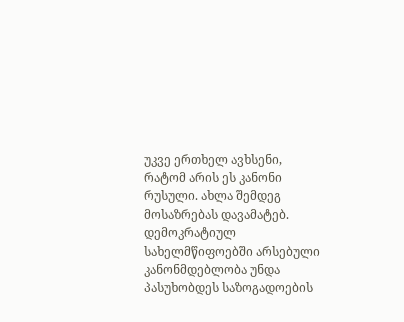უკვე ერთხელ ავხსენი, რატომ არის ეს კანონი რუსული. ახლა შემდეგ მოსაზრებას დავამატებ.
დემოკრატიულ სახელმწიფოებში არსებული კანონმდებლობა უნდა პასუხობდეს საზოგადოების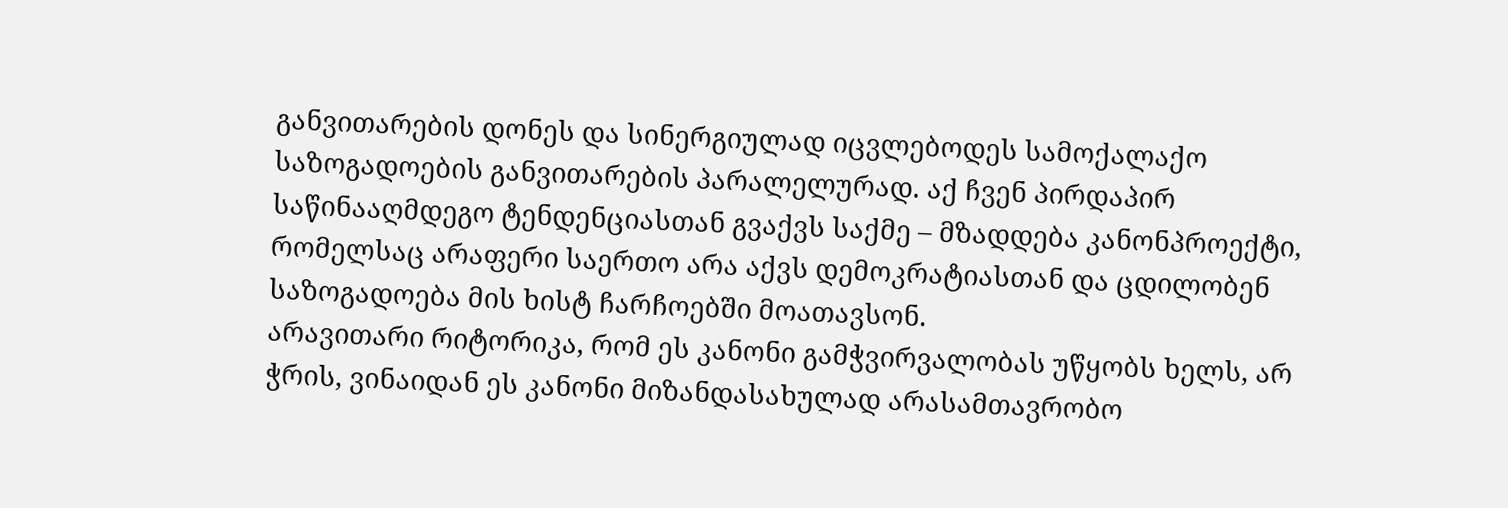განვითარების დონეს და სინერგიულად იცვლებოდეს სამოქალაქო საზოგადოების განვითარების პარალელურად. აქ ჩვენ პირდაპირ საწინააღმდეგო ტენდენციასთან გვაქვს საქმე – მზადდება კანონპროექტი, რომელსაც არაფერი საერთო არა აქვს დემოკრატიასთან და ცდილობენ საზოგადოება მის ხისტ ჩარჩოებში მოათავსონ.
არავითარი რიტორიკა, რომ ეს კანონი გამჭვირვალობას უწყობს ხელს, არ ჭრის, ვინაიდან ეს კანონი მიზანდასახულად არასამთავრობო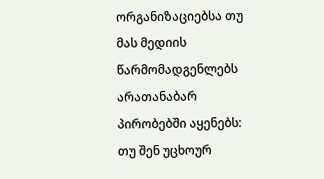ორგანიზაციებსა თუ მას მედიის წარმომადგენლებს არათანაბარ პირობებში აყენებს: თუ შენ უცხოურ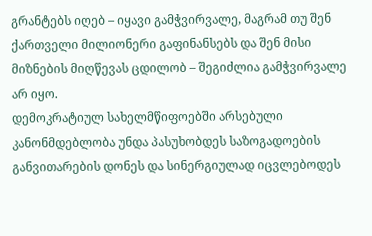გრანტებს იღებ – იყავი გამჭვირვალე, მაგრამ თუ შენ ქართველი მილიონერი გაფინანსებს და შენ მისი მიზნების მიღწევას ცდილობ – შეგიძლია გამჭვირვალე არ იყო.
დემოკრატიულ სახელმწიფოებში არსებული კანონმდებლობა უნდა პასუხობდეს საზოგადოების განვითარების დონეს და სინერგიულად იცვლებოდეს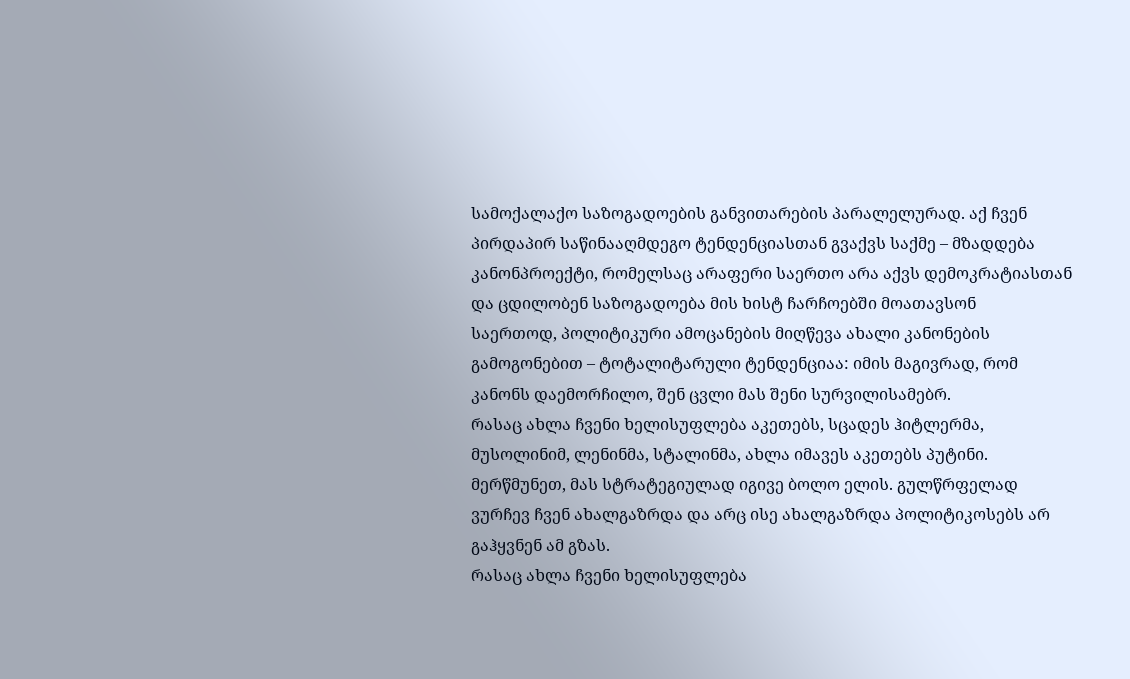სამოქალაქო საზოგადოების განვითარების პარალელურად. აქ ჩვენ პირდაპირ საწინააღმდეგო ტენდენციასთან გვაქვს საქმე – მზადდება კანონპროექტი, რომელსაც არაფერი საერთო არა აქვს დემოკრატიასთან და ცდილობენ საზოგადოება მის ხისტ ჩარჩოებში მოათავსონ
საერთოდ, პოლიტიკური ამოცანების მიღწევა ახალი კანონების გამოგონებით – ტოტალიტარული ტენდენციაა: იმის მაგივრად, რომ კანონს დაემორჩილო, შენ ცვლი მას შენი სურვილისამებრ.
რასაც ახლა ჩვენი ხელისუფლება აკეთებს, სცადეს ჰიტლერმა, მუსოლინიმ, ლენინმა, სტალინმა, ახლა იმავეს აკეთებს პუტინი. მერწმუნეთ, მას სტრატეგიულად იგივე ბოლო ელის. გულწრფელად ვურჩევ ჩვენ ახალგაზრდა და არც ისე ახალგაზრდა პოლიტიკოსებს არ გაჰყვნენ ამ გზას.
რასაც ახლა ჩვენი ხელისუფლება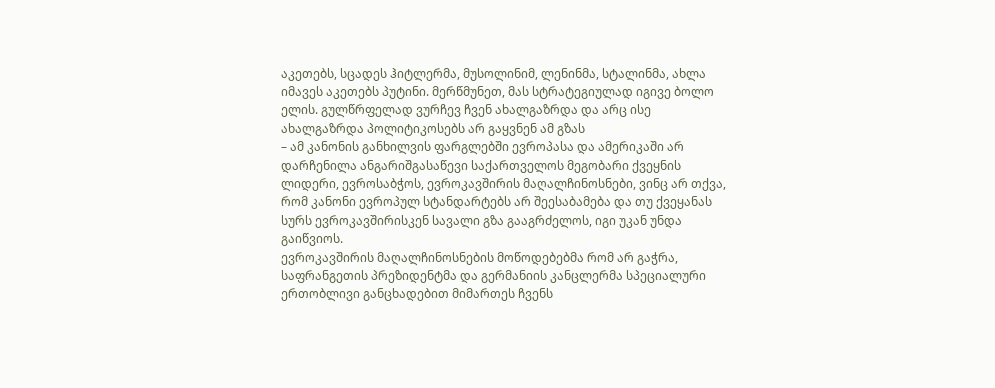აკეთებს, სცადეს ჰიტლერმა, მუსოლინიმ, ლენინმა, სტალინმა, ახლა იმავეს აკეთებს პუტინი. მერწმუნეთ, მას სტრატეგიულად იგივე ბოლო ელის. გულწრფელად ვურჩევ ჩვენ ახალგაზრდა და არც ისე ახალგაზრდა პოლიტიკოსებს არ გაყვნენ ამ გზას
– ამ კანონის განხილვის ფარგლებში ევროპასა და ამერიკაში არ დარჩენილა ანგარიშგასაწევი საქართველოს მეგობარი ქვეყნის ლიდერი, ევროსაბჭოს, ევროკავშირის მაღალჩინოსნები, ვინც არ თქვა, რომ კანონი ევროპულ სტანდარტებს არ შეესაბამება და თუ ქვეყანას სურს ევროკავშირისკენ სავალი გზა გააგრძელოს, იგი უკან უნდა გაიწვიოს.
ევროკავშირის მაღალჩინოსნების მოწოდებებმა რომ არ გაჭრა, საფრანგეთის პრეზიდენტმა და გერმანიის კანცლერმა სპეციალური ერთობლივი განცხადებით მიმართეს ჩვენს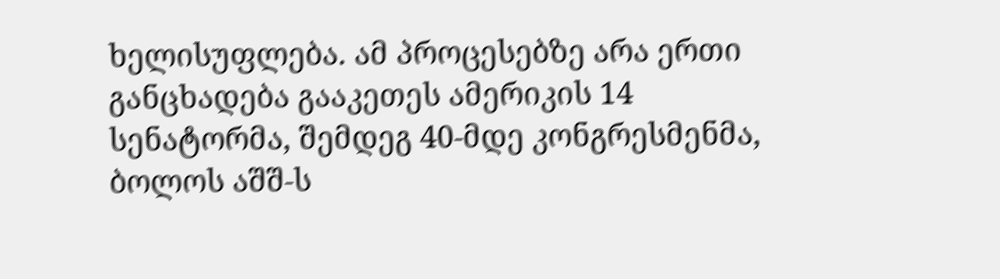ხელისუფლება. ამ პროცესებზე არა ერთი განცხადება გააკეთეს ამერიკის 14 სენატორმა, შემდეგ 40-მდე კონგრესმენმა, ბოლოს აშშ-ს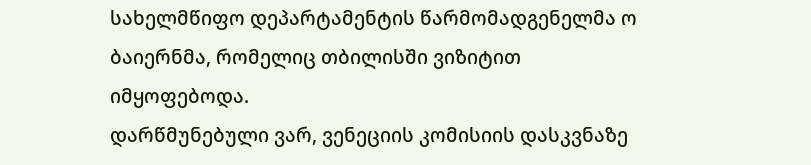სახელმწიფო დეპარტამენტის წარმომადგენელმა ო ბაიერნმა, რომელიც თბილისში ვიზიტით იმყოფებოდა.
დარწმუნებული ვარ, ვენეციის კომისიის დასკვნაზე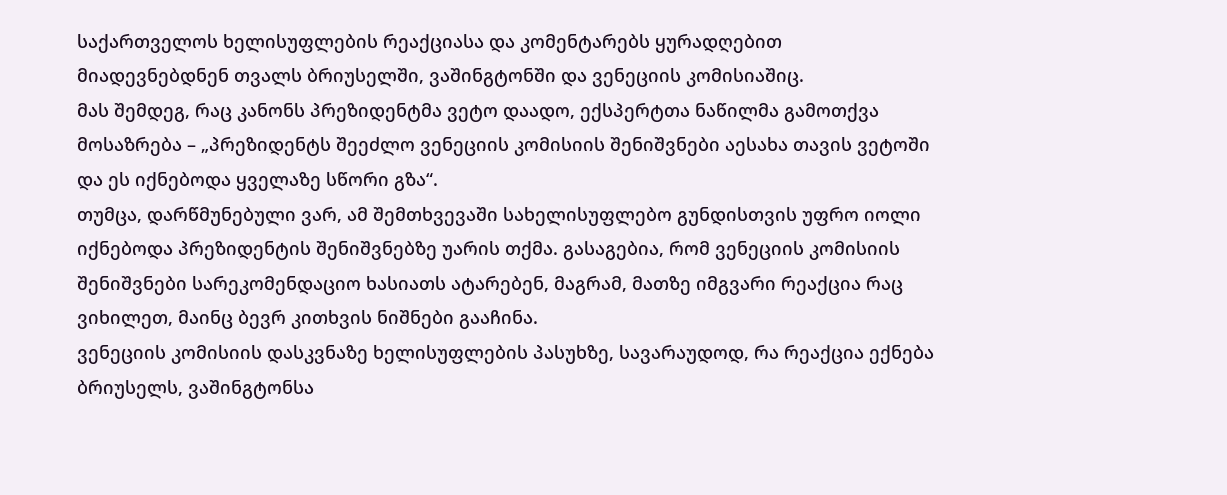საქართველოს ხელისუფლების რეაქციასა და კომენტარებს ყურადღებით მიადევნებდნენ თვალს ბრიუსელში, ვაშინგტონში და ვენეციის კომისიაშიც.
მას შემდეგ, რაც კანონს პრეზიდენტმა ვეტო დაადო, ექსპერტთა ნაწილმა გამოთქვა მოსაზრება – „პრეზიდენტს შეეძლო ვენეციის კომისიის შენიშვნები აესახა თავის ვეტოში და ეს იქნებოდა ყველაზე სწორი გზა“.
თუმცა, დარწმუნებული ვარ, ამ შემთხვევაში სახელისუფლებო გუნდისთვის უფრო იოლი იქნებოდა პრეზიდენტის შენიშვნებზე უარის თქმა. გასაგებია, რომ ვენეციის კომისიის შენიშვნები სარეკომენდაციო ხასიათს ატარებენ, მაგრამ, მათზე იმგვარი რეაქცია რაც ვიხილეთ, მაინც ბევრ კითხვის ნიშნები გააჩინა.
ვენეციის კომისიის დასკვნაზე ხელისუფლების პასუხზე, სავარაუდოდ, რა რეაქცია ექნება ბრიუსელს, ვაშინგტონსა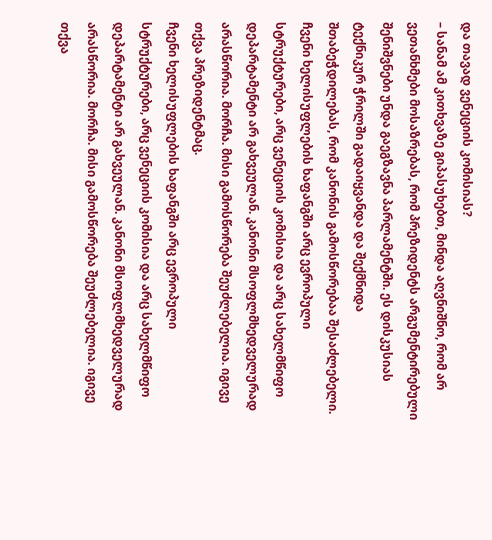და თავად ვენეციის კომისიას?
– სანამ ამ კითხვაზე გიპასუხებთ, მინდა აღვნიშნო, რომ არ ვეთანხმები მოსაზრებას, რომ პრეზიდენტს არგუმენტირებული შენიშვნები უნდა გაეგზავნა პარლამენტში. ეს დისკუსიას ტექნიკურ ჭრილში გადაიყვანდა და შექმნიდა შთაბეჭდილებას, რომ კანონის გამოსწორებაა შესაძლებელი. ჩვენი ხელისუფლების ხაფანგში არც ევროპული სტრუქტურები, არც ვენეციის კომისია და არც სახელმწიფო დეპარტამენტი არ გახვეულან. კანონი მსოფლმხედველურად არასწორია. მორჩა. მისი გამოსწორება შეუძლებელია. იგივე თქვა პრეზიდენტმაც.
ჩვენი ხელისუფლების ხაფანგში არც ევროპული სტრუქტურები, არც ვენეციის კომისია და არც სახელმწიფო დეპარტამენტი არ გახვეულან. კანონი მსოფლმხედველურად არასწორია. მორჩა. მისი გამოსწორება შეუძლებელია. იგივე თქვა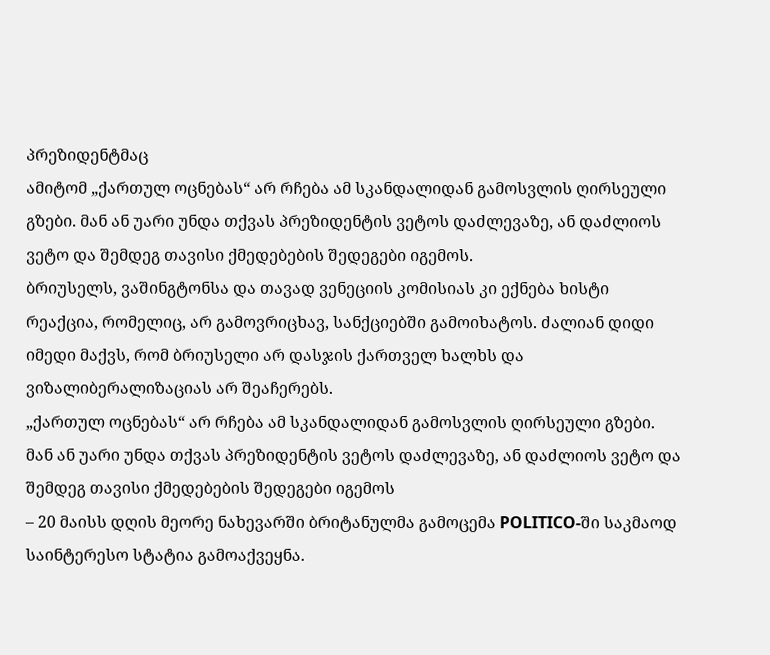პრეზიდენტმაც
ამიტომ „ქართულ ოცნებას“ არ რჩება ამ სკანდალიდან გამოსვლის ღირსეული გზები. მან ან უარი უნდა თქვას პრეზიდენტის ვეტოს დაძლევაზე, ან დაძლიოს ვეტო და შემდეგ თავისი ქმედებების შედეგები იგემოს.
ბრიუსელს, ვაშინგტონსა და თავად ვენეციის კომისიას კი ექნება ხისტი რეაქცია, რომელიც, არ გამოვრიცხავ, სანქციებში გამოიხატოს. ძალიან დიდი იმედი მაქვს, რომ ბრიუსელი არ დასჯის ქართველ ხალხს და ვიზალიბერალიზაციას არ შეაჩერებს.
„ქართულ ოცნებას“ არ რჩება ამ სკანდალიდან გამოსვლის ღირსეული გზები. მან ან უარი უნდა თქვას პრეზიდენტის ვეტოს დაძლევაზე, ან დაძლიოს ვეტო და შემდეგ თავისი ქმედებების შედეგები იგემოს
– 20 მაისს დღის მეორე ნახევარში ბრიტანულმა გამოცემა POLITICO-ში საკმაოდ საინტერესო სტატია გამოაქვეყნა.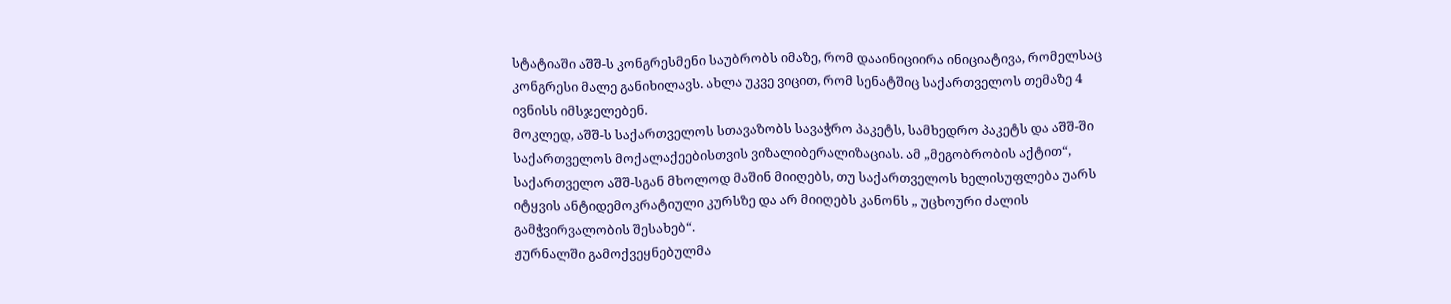სტატიაში აშშ-ს კონგრესმენი საუბრობს იმაზე, რომ დააინიციირა ინიციატივა, რომელსაც კონგრესი მალე განიხილავს. ახლა უკვე ვიცით, რომ სენატშიც საქართველოს თემაზე 4 ივნისს იმსჯელებენ.
მოკლედ, აშშ-ს საქართველოს სთავაზობს სავაჭრო პაკეტს, სამხედრო პაკეტს და აშშ-ში საქართველოს მოქალაქეებისთვის ვიზალიბერალიზაციას. ამ „მეგობრობის აქტით“, საქართველო აშშ-სგან მხოლოდ მაშინ მიიღებს, თუ საქართველოს ხელისუფლება უარს იტყვის ანტიდემოკრატიული კურსზე და არ მიიღებს კანონს „ უცხოური ძალის გამჭვირვალობის შესახებ“.
ჟურნალში გამოქვეყნებულმა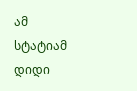ამ სტატიამ დიდი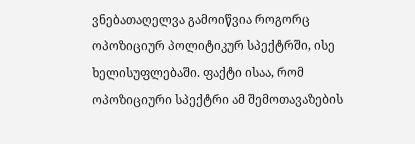ვნებათაღელვა გამოიწვია როგორც ოპოზიციურ პოლიტიკურ სპექტრში, ისე ხელისუფლებაში. ფაქტი ისაა, რომ ოპოზიციური სპექტრი ამ შემოთავაზების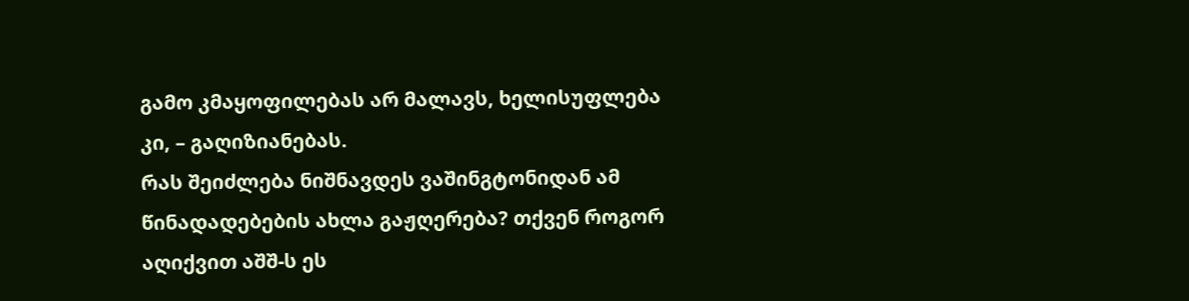გამო კმაყოფილებას არ მალავს, ხელისუფლება კი, – გაღიზიანებას.
რას შეიძლება ნიშნავდეს ვაშინგტონიდან ამ წინადადებების ახლა გაჟღერება? თქვენ როგორ აღიქვით აშშ-ს ეს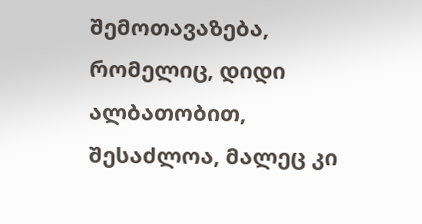შემოთავაზება, რომელიც, დიდი ალბათობით, შესაძლოა, მალეც კი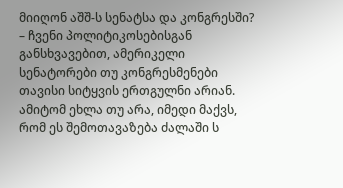მიიღონ აშშ-ს სენატსა და კონგრესში?
– ჩვენი პოლიტიკოსებისგან განსხვავებით, ამერიკელი სენატორები თუ კონგრესმენები თავისი სიტყვის ერთგულნი არიან. ამიტომ ეხლა თუ არა, იმედი მაქვს, რომ ეს შემოთავაზება ძალაში ს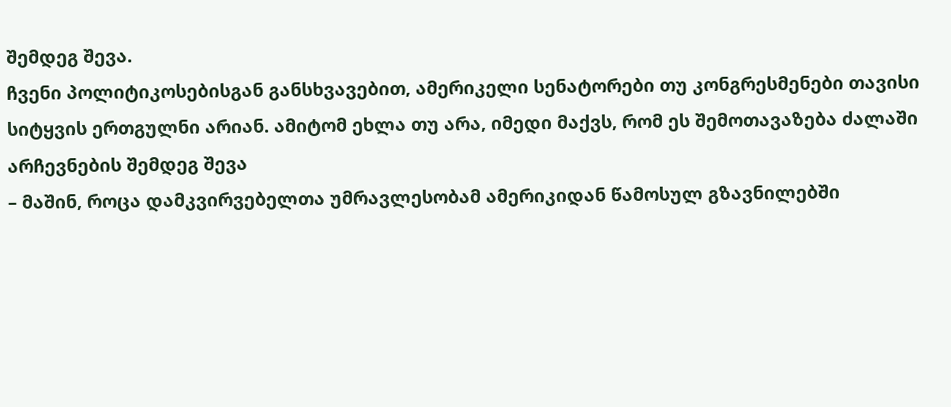შემდეგ შევა.
ჩვენი პოლიტიკოსებისგან განსხვავებით, ამერიკელი სენატორები თუ კონგრესმენები თავისი სიტყვის ერთგულნი არიან. ამიტომ ეხლა თუ არა, იმედი მაქვს, რომ ეს შემოთავაზება ძალაში არჩევნების შემდეგ შევა
– მაშინ, როცა დამკვირვებელთა უმრავლესობამ ამერიკიდან წამოსულ გზავნილებში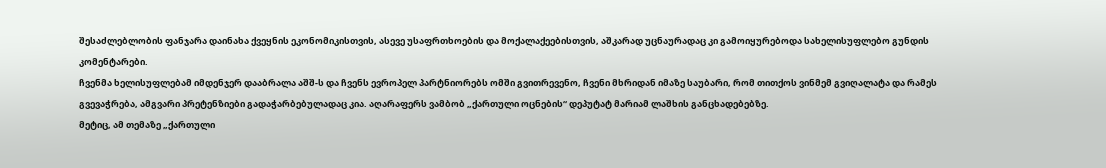შესაძლებლობის ფანჯარა დაინახა ქვეყნის ეკონომიკისთვის, ასევე უსაფრთხოების და მოქალაქეებისთვის, აშკარად უცნაურადაც კი გამოიყურებოდა სახელისუფლებო გუნდის კომენტარები.
ჩვენმა ხელისუფლებამ იმდენჯერ დააბრალა აშშ-ს და ჩვენს ევროპელ პარტნიორებს ომში გვითრევენო, ჩვენი მხრიდან იმაზე საუბარი, რომ თითქოს ვინმემ გვიღალატა და რამეს გვევაჭრება, ამგვარი პრეტენზიები გადაჭარბებულადაც კია. აღარაფერს ვამბობ „ქართული ოცნების“ დეპუტატ მარიამ ლაშხის განცხადებებზე.
მეტიც, ამ თემაზე „ქართული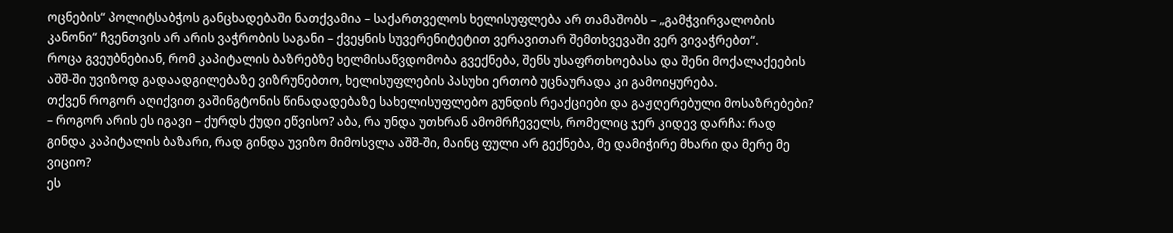ოცნების“ პოლიტსაბჭოს განცხადებაში ნათქვამია – საქართველოს ხელისუფლება არ თამაშობს – „გამჭვირვალობის კანონი“ ჩვენთვის არ არის ვაჭრობის საგანი – ქვეყნის სუვერენიტეტით ვერავითარ შემთხვევაში ვერ ვივაჭრებთ“.
როცა გვეუბნებიან, რომ კაპიტალის ბაზრებზე ხელმისაწვდომობა გვექნება, შენს უსაფრთხოებასა და შენი მოქალაქეების აშშ-ში უვიზოდ გადაადგილებაზე ვიზრუნებთო, ხელისუფლების პასუხი ერთობ უცნაურადა კი გამოიყურება.
თქვენ როგორ აღიქვით ვაშინგტონის წინადადებაზე სახელისუფლებო გუნდის რეაქციები და გაჟღერებული მოსაზრებები?
– როგორ არის ეს იგავი – ქურდს ქუდი ეწვისო? აბა, რა უნდა უთხრან ამომრჩეველს, რომელიც ჯერ კიდევ დარჩა: რად გინდა კაპიტალის ბაზარი, რად გინდა უვიზო მიმოსვლა აშშ-ში, მაინც ფული არ გექნება, მე დამიჭირე მხარი და მერე მე ვიციო?
ეს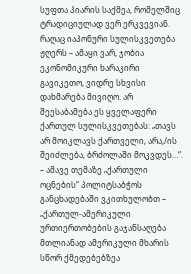სუფთა პიარის საქმეა, რომელშიც ტრადიციულად ვერ ერკვევიან. რაღაც იაპონური სულისკვეთება ჟღერს – ამაყი ვარ, ჯობია ეკონომიკური ხარაკირი გავიკეთო, ვიდრე სხვისი დახმარება მივიღო. არ შეესაბამება ეს ყველაფერი ქართულ სულისკვეთებას: „თავს არ მოიკლავს ქართველი, არა,/ის შეიძლება, ბრძოლაში მოკვდეს…“.
– ამავე თემაზე „ქართული ოცნების“ პოლიტსაბჭოს განცხადებაში ვკითხულობთ – „ქართულ-ამერიკული ურთიერთობების გაჯანსაღება მთლიანად ამერიკული მხარის სწორ ქმედებებზეა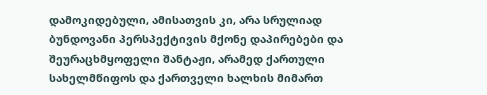დამოკიდებული, ამისათვის კი, არა სრულიად ბუნდოვანი პერსპექტივის მქონე დაპირებები და შეურაცხმყოფელი შანტაჟი, არამედ ქართული სახელმწიფოს და ქართველი ხალხის მიმართ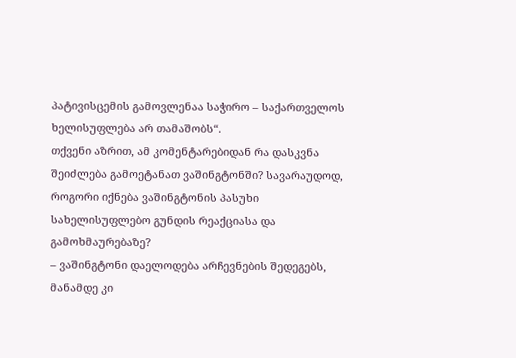პატივისცემის გამოვლენაა საჭირო – საქართველოს ხელისუფლება არ თამაშობს“.
თქვენი აზრით, ამ კომენტარებიდან რა დასკვნა შეიძლება გამოეტანათ ვაშინგტონში? სავარაუდოდ, როგორი იქნება ვაშინგტონის პასუხი სახელისუფლებო გუნდის რეაქციასა და გამოხმაურებაზე?
– ვაშინგტონი დაელოდება არჩევნების შედეგებს, მანამდე კი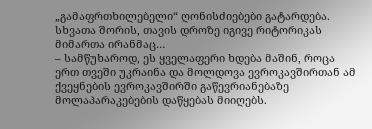„გამაფრთხილებელი“ ღონისძიებები გატარდება. სხვათა შორის, თავის დროზე იგივე რიტორიკას მიმართა ირანმაც…
– სამწუხაროდ, ეს ყველაფერი ხდება მაშინ, როცა ერთ თვეში უკრაინა და მოლდოვა ევროკავშირთან ამ ქვეყნების ევროკავშირში გაწევრიანებაზე მოლაპარაკებების დაწყებას მიიღებს.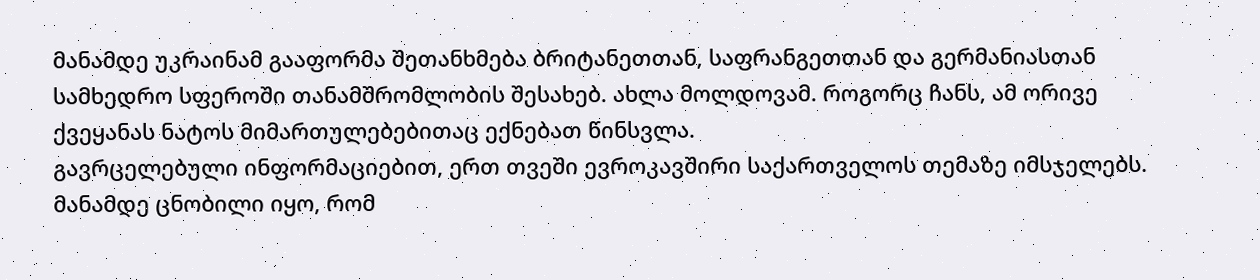მანამდე უკრაინამ გააფორმა შეთანხმება ბრიტანეთთან, საფრანგეთთან და გერმანიასთან სამხედრო სფეროში თანამშრომლობის შესახებ. ახლა მოლდოვამ. როგორც ჩანს, ამ ორივე ქვეყანას ნატოს მიმართულებებითაც ექნებათ წინსვლა.
გავრცელებული ინფორმაციებით, ერთ თვეში ევროკავშირი საქართველოს თემაზე იმსჯელებს. მანამდე ცნობილი იყო, რომ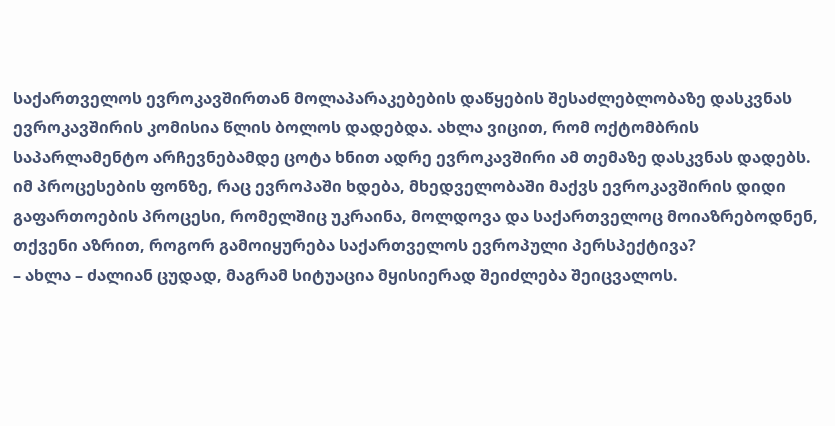საქართველოს ევროკავშირთან მოლაპარაკებების დაწყების შესაძლებლობაზე დასკვნას ევროკავშირის კომისია წლის ბოლოს დადებდა. ახლა ვიცით, რომ ოქტომბრის საპარლამენტო არჩევნებამდე ცოტა ხნით ადრე ევროკავშირი ამ თემაზე დასკვნას დადებს.
იმ პროცესების ფონზე, რაც ევროპაში ხდება, მხედველობაში მაქვს ევროკავშირის დიდი გაფართოების პროცესი, რომელშიც უკრაინა, მოლდოვა და საქართველოც მოიაზრებოდნენ, თქვენი აზრით, როგორ გამოიყურება საქართველოს ევროპული პერსპექტივა?
– ახლა – ძალიან ცუდად, მაგრამ სიტუაცია მყისიერად შეიძლება შეიცვალოს.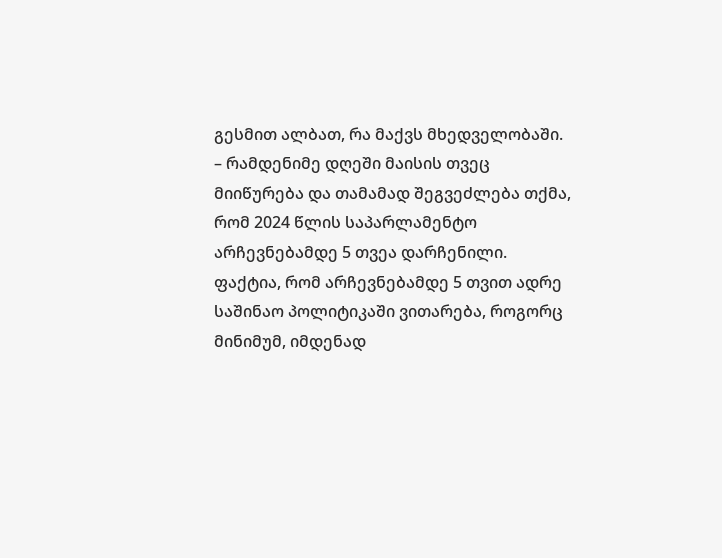გესმით ალბათ, რა მაქვს მხედველობაში.
– რამდენიმე დღეში მაისის თვეც მიიწურება და თამამად შეგვეძლება თქმა, რომ 2024 წლის საპარლამენტო არჩევნებამდე 5 თვეა დარჩენილი.
ფაქტია, რომ არჩევნებამდე 5 თვით ადრე საშინაო პოლიტიკაში ვითარება, როგორც მინიმუმ, იმდენად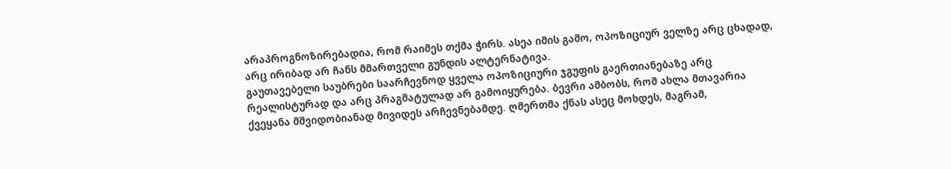არაპროგნოზირებადია, რომ რაიმეს თქმა ჭირს. ასეა იმის გამო, ოპოზიციურ ველზე არც ცხადად, არც ირიბად არ ჩანს მმართველი გუნდის ალტერნატივა.
გაუთავებელი საუბრები საარჩევნოდ ყველა ოპოზიციური ჯგუფის გაერთიანებაზე არც რეალისტურად და არც პრაგმატულად არ გამოიყურება. ბევრი ამბობს, რომ ახლა მთავარია ქვეყანა მშვიდობიანად მივიდეს არჩევნებამდე. ღმერთმა ქნას ასეც მოხდეს, მაგრამ,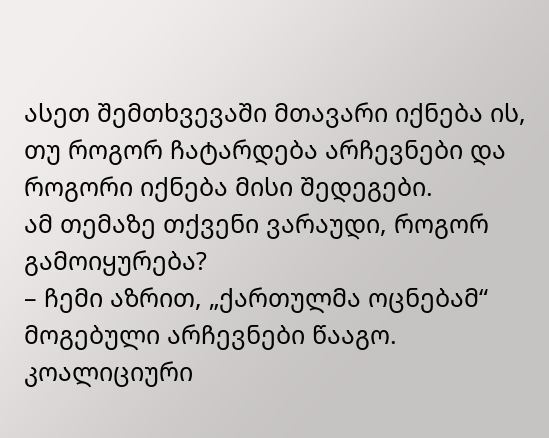ასეთ შემთხვევაში მთავარი იქნება ის, თუ როგორ ჩატარდება არჩევნები და როგორი იქნება მისი შედეგები.
ამ თემაზე თქვენი ვარაუდი, როგორ გამოიყურება?
– ჩემი აზრით, „ქართულმა ოცნებამ“ მოგებული არჩევნები წააგო. კოალიციური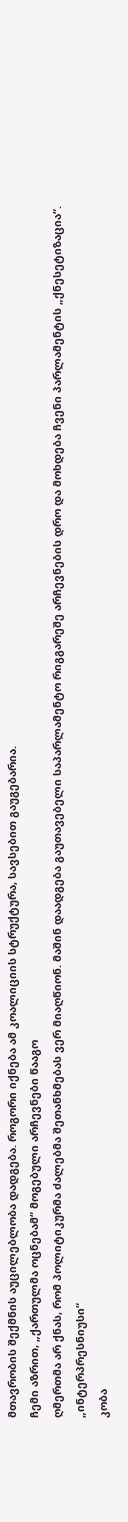მთავრობის შექმნის აუცილებლობა დადგება. როგორი იქნება ამ კოალიციის სტრუქტურა, სავსებით გაუგებარია.
ჩემი აზრით, „ქართულმა ოცნებამ“ მოგებული არჩევნები წააგო
ღმერთმა არ ქნას, რომ პოლიტიკურმა ძალებმა შეთანხმებას ვერ მიაღწიონ. მაშინ დაადგება გაუთავებელი საპარლამენტო რიგგარეშე არჩევნების დრო და მოხდება ჩვენი პარლამენტის „ქნესეტიზაცია“.
„ინტერპრესნიუსი“
კობა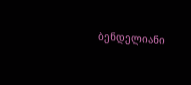ბენდელიანი